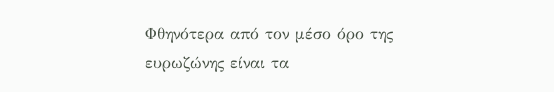Φθηνότερα από τον μέσο όρο της ευρωζώνης είναι τα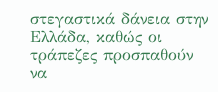στεγαστικά δάνεια στην Ελλάδα, καθώς οι τράπεζες προσπαθούν να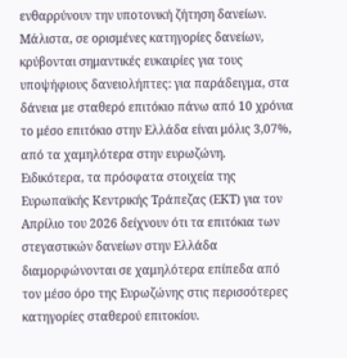ενθαρρύνουν την υποτονική ζήτηση δανείων. Μάλιστα, σε ορισμένες κατηγορίες δανείων, κρύβονται σημαντικές ευκαιρίες για τους υποψήφιους δανειολήπτες: για παράδειγμα, στα δάνεια με σταθερό επιτόκιο πάνω από 10 χρόνια το μέσο επιτόκιο στην Ελλάδα είναι μόλις 3,07%, από τα χαμηλότερα στην ευρωζώνη.
Ειδικότερα, τα πρόσφατα στοιχεία της Ευρωπαϊκής Κεντρικής Τράπεζας (ΕΚΤ) για τον Απρίλιο του 2026 δείχνουν ότι τα επιτόκια των στεγαστικών δανείων στην Ελλάδα διαμορφώνονται σε χαμηλότερα επίπεδα από τον μέσο όρο της Ευρωζώνης στις περισσότερες κατηγορίες σταθερού επιτοκίου.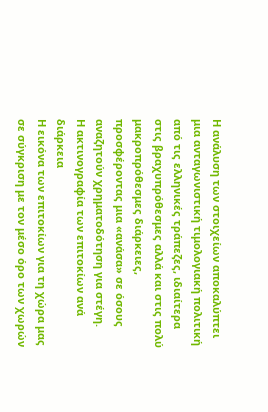Η ανάλυση των στοιχείων αποκαλύπτει μια ανταγωνιστική τιμολογιακή πολιτική από τις ελληνικές τράπεζες, ιδιαίτερα στις βραχυπρόθεσμες αλλά και στις πολύ μακροπρόθεσμες διάρκειες, προσφέροντας μια «ανάσα» σε όσους αναζητούν χρηματοδότηση για στέγη.
Η ακτινογραφία των επιτοκίων ανά διάρκεια
Η εικόνα των επιτοκίων για τη χώρα μας σε σύγκριση με τον μέσο όρο των χωρών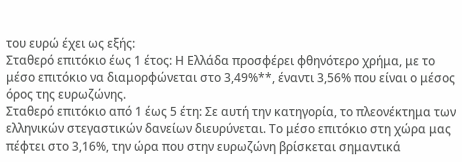του ευρώ έχει ως εξής:
Σταθερό επιτόκιο έως 1 έτος: Η Ελλάδα προσφέρει φθηνότερο χρήμα, με το μέσο επιτόκιο να διαμορφώνεται στο 3,49%**, έναντι 3,56% που είναι ο μέσος όρος της ευρωζώνης.
Σταθερό επιτόκιο από 1 έως 5 έτη: Σε αυτή την κατηγορία, το πλεονέκτημα των ελληνικών στεγαστικών δανείων διευρύνεται. Το μέσο επιτόκιο στη χώρα μας πέφτει στο 3,16%, την ώρα που στην ευρωζώνη βρίσκεται σημαντικά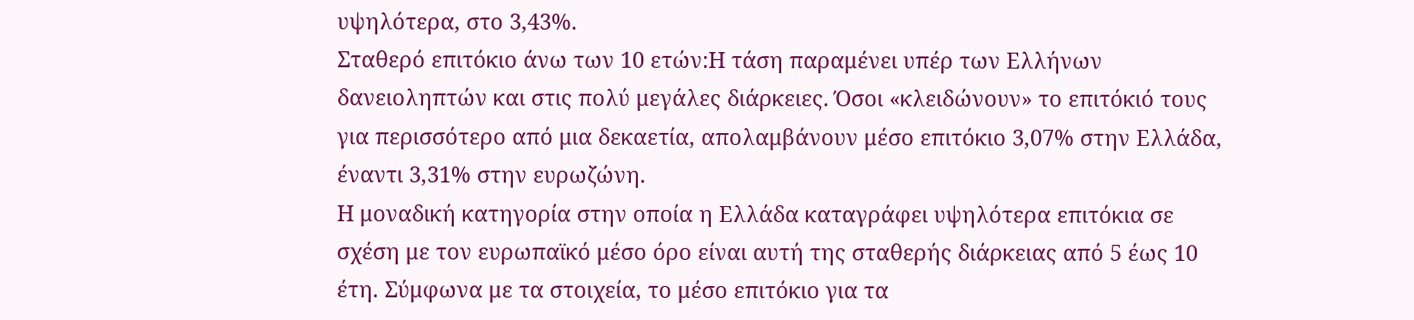υψηλότερα, στο 3,43%.
Σταθερό επιτόκιο άνω των 10 ετών:Η τάση παραμένει υπέρ των Ελλήνων δανειοληπτών και στις πολύ μεγάλες διάρκειες. Όσοι «κλειδώνουν» το επιτόκιό τους για περισσότερο από μια δεκαετία, απολαμβάνουν μέσο επιτόκιο 3,07% στην Ελλάδα, έναντι 3,31% στην ευρωζώνη.
Η μοναδική κατηγορία στην οποία η Ελλάδα καταγράφει υψηλότερα επιτόκια σε σχέση με τον ευρωπαϊκό μέσο όρο είναι αυτή της σταθερής διάρκειας από 5 έως 10 έτη. Σύμφωνα με τα στοιχεία, το μέσο επιτόκιο για τα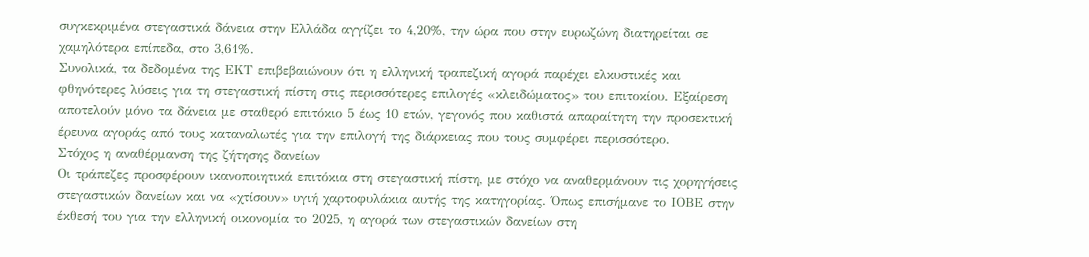συγκεκριμένα στεγαστικά δάνεια στην Ελλάδα αγγίζει το 4,20%, την ώρα που στην ευρωζώνη διατηρείται σε χαμηλότερα επίπεδα, στο 3,61%.
Συνολικά, τα δεδομένα της ΕΚΤ επιβεβαιώνουν ότι η ελληνική τραπεζική αγορά παρέχει ελκυστικές και φθηνότερες λύσεις για τη στεγαστική πίστη στις περισσότερες επιλογές «κλειδώματος» του επιτοκίου. Εξαίρεση αποτελούν μόνο τα δάνεια με σταθερό επιτόκιο 5 έως 10 ετών, γεγονός που καθιστά απαραίτητη την προσεκτική έρευνα αγοράς από τους καταναλωτές για την επιλογή της διάρκειας που τους συμφέρει περισσότερο.
Στόχος η αναθέρμανση της ζήτησης δανείων
Οι τράπεζες προσφέρουν ικανοποιητικά επιτόκια στη στεγαστική πίστη, με στόχο να αναθερμάνουν τις χορηγήσεις στεγαστικών δανείων και να «χτίσουν» υγιή χαρτοφυλάκια αυτής της κατηγορίας. Όπως επισήμανε το ΙΟΒΕ στην έκθεσή του για την ελληνική οικονομία το 2025, η αγορά των στεγαστικών δανείων στη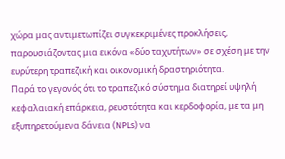χώρα μας αντιμετωπίζει συγκεκριμένες προκλήσεις, παρουσιάζοντας μια εικόνα «δύο ταχυτήτων» σε σχέση με την ευρύτερη τραπεζική και οικονομική δραστηριότητα.
Παρά το γεγονός ότι το τραπεζικό σύστημα διατηρεί υψηλή κεφαλαιακή επάρκεια, ρευστότητα και κερδοφορία, με τα μη εξυπηρετούμενα δάνεια (NPLs) να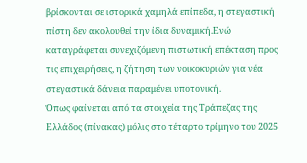βρίσκονται σε ιστορικά χαμηλά επίπεδα, η στεγαστική πίστη δεν ακολουθεί την ίδια δυναμική.Ενώ καταγράφεται συνεχιζόμενη πιστωτική επέκταση προς τις επιχειρήσεις, η ζήτηση των νοικοκυριών για νέα στεγαστικά δάνεια παραμένει υποτονική.
Όπως φαίνεται από τα στοιχεία της Τράπεζας της Ελλάδος (πίνακας) μόλις στο τέταρτο τρίμηνο του 2025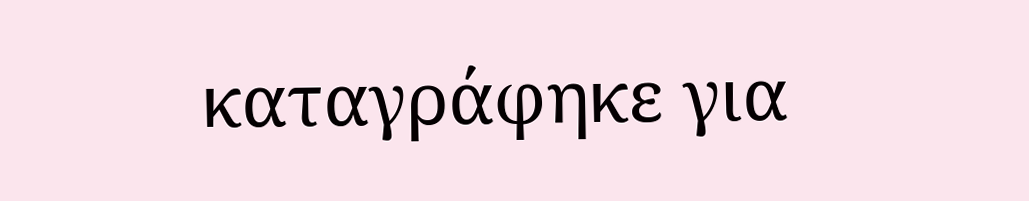καταγράφηκε για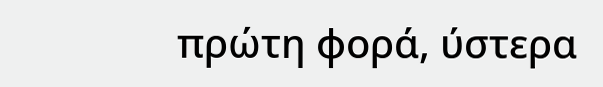πρώτη φορά, ύστερα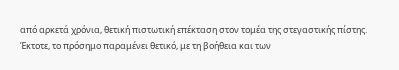από αρκετά χρόνια, θετική πιστωτική επέκταση στον τομέα της στεγαστικής πίστης. Έκτοτε, το πρόσημο παραμένει θετικό, με τη βοήθεια και των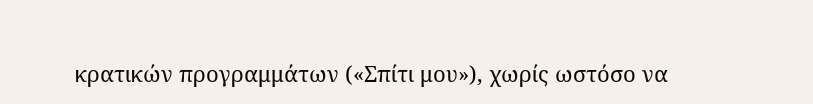κρατικών προγραμμάτων («Σπίτι μου»), χωρίς ωστόσο να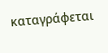καταγράφεται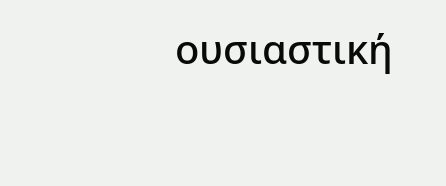ουσιαστική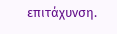επιτάχυνση.